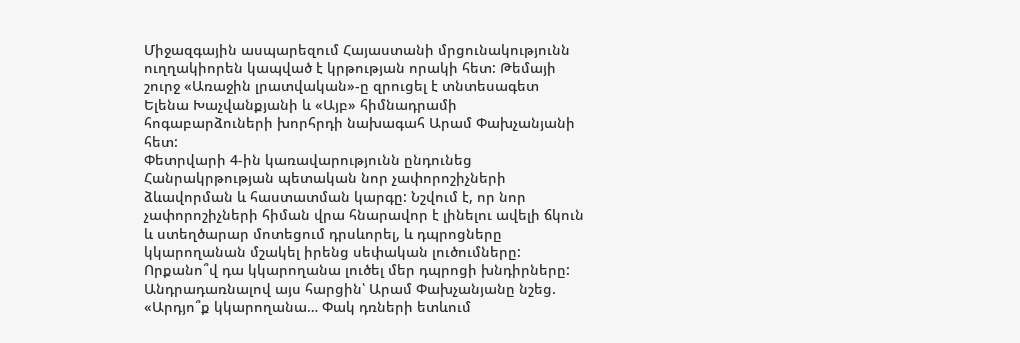Միջազգային ասպարեզում Հայաստանի մրցունակությունն ուղղակիորեն կապված է կրթության որակի հետ: Թեմայի շուրջ «Առաջին լրատվական»-ը զրուցել է տնտեսագետ Ելենա Խաչվանքյանի և «Այբ» հիմնադրամի հոգաբարձուների խորհրդի նախագահ Արամ Փախչանյանի հետ:
Փետրվարի 4-ին կառավարությունն ընդունեց Հանրակրթության պետական նոր չափորոշիչների ձևավորման և հաստատման կարգը: Նշվում է, որ նոր չափորոշիչների հիման վրա հնարավոր է լինելու ավելի ճկուն և ստեղծարար մոտեցում դրսևորել, և դպրոցները կկարողանան մշակել իրենց սեփական լուծումները: Որքանո՞վ դա կկարողանա լուծել մեր դպրոցի խնդիրները:
Անդրադառնալով այս հարցին՝ Արամ Փախչանյանը նշեց. «Արդյո՞ք կկարողանա… Փակ դռների ետևում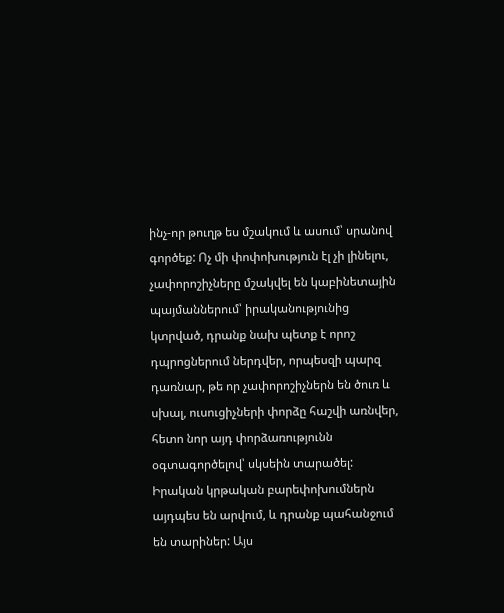ինչ-որ թուղթ ես մշակում և ասում՝ սրանով գործեք: Ոչ մի փոփոխություն էլ չի լինելու, չափորոշիչները մշակվել են կաբինետային պայմաններում՝ իրականությունից կտրված, դրանք նախ պետք է որոշ դպրոցներում ներդվեր, որպեսզի պարզ դառնար, թե որ չափորոշիչներն են ծուռ և սխալ, ուսուցիչների փորձը հաշվի առնվեր, հետո նոր այդ փորձառությունն օգտագործելով՝ սկսեին տարածել: Իրական կրթական բարեփոխումներն այդպես են արվում, և դրանք պահանջում են տարիներ: Այս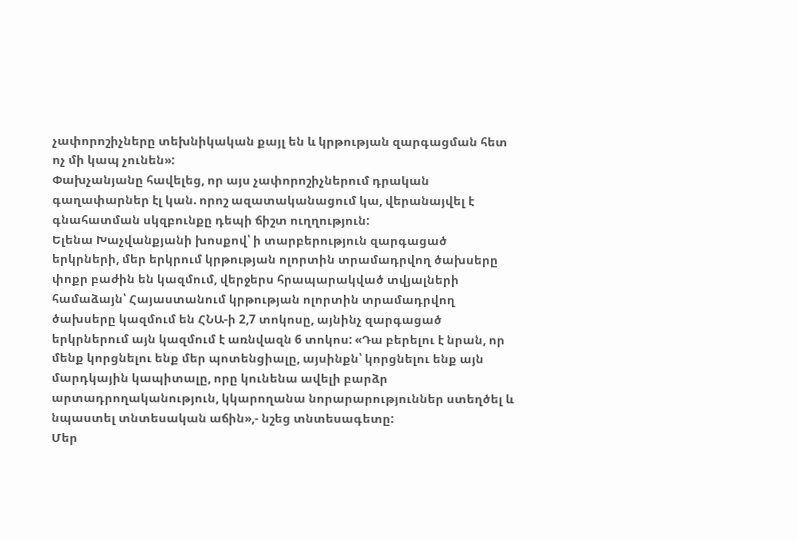չափորոշիչները տեխնիկական քայլ են և կրթության զարգացման հետ ոչ մի կապ չունեն»:
Փախչանյանը հավելեց, որ այս չափորոշիչներում դրական գաղափարներ էլ կան. որոշ ազատականացում կա, վերանայվել է գնահատման սկզբունքը դեպի ճիշտ ուղղություն:
Ելենա Խաչվանքյանի խոսքով՝ ի տարբերություն զարգացած երկրների, մեր երկրում կրթության ոլորտին տրամադրվող ծախսերը փոքր բաժին են կազմում, վերջերս հրապարակված տվյալների համաձայն՝ Հայաստանում կրթության ոլորտին տրամադրվող ծախսերը կազմում են ՀՆԱ-ի 2,7 տոկոսը, այնինչ զարգացած երկրներում այն կազմում է առնվազն 6 տոկոս: «Դա բերելու է նրան, որ մենք կորցնելու ենք մեր պոտենցիալը, այսինքն՝ կորցնելու ենք այն մարդկային կապիտալը, որը կունենա ավելի բարձր արտադրողականություն, կկարողանա նորարարություններ ստեղծել և նպաստել տնտեսական աճին»,- նշեց տնտեսագետը:
Մեր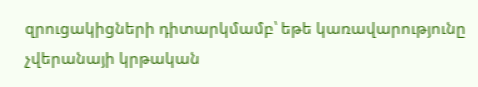զրուցակիցների դիտարկմամբ՝ եթե կառավարությունը չվերանայի կրթական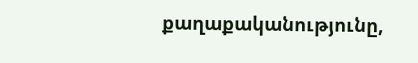քաղաքականությունը,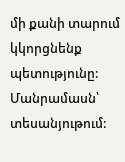մի քանի տարում կկորցնենք պետությունը:
Մանրամասն՝ տեսանյութում: